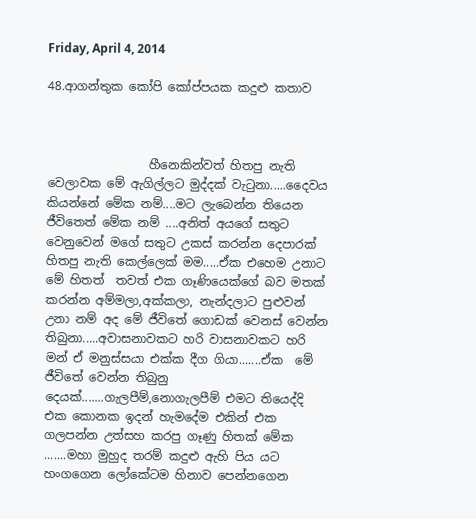Friday, April 4, 2014

48.ආගන්තුක කෝපි කෝප්පයක කදුළු කතාව



                 හීනෙකින්වත් හිතපු නැති වෙලාවක මේ ඇගිල්ලට මුද්දක් වැටුනා.....දෛවය කියන්නේ මේක නම්....මට ලැබෙන්න තියෙන ජීවිතෙත් මේක නම් ....අනිත් අයගේ සතුට වෙනුවෙන් මගේ සතුට උකස් කරන්න දෙපාරක් හිතපු නැති කෙල්ලෙක් මම.....ඒක එහෙම උනාට මේ හිතත්  තවත් එක ගෑණියෙක්ගේ බව මතක් කරන්න අම්මලා,අක්කලා, නැන්දලාට පුළුවන් උනා නම් අද මේ ජීවිතේ ගොඩක් වෙනස් වෙන්න තිබුනා.....අවාසනාවකට හරි වාසනාවකට හරි මන් ඒ මනුස්සයා එක්ක දීග ගියා.......ඒක  මේ ජීවිතේ වෙන්න තිබුනු දෙයක්.......ගැලපීම්,නොගැලපීම් එමට තියෙද්දි එක කොනක ඉදන් හැමදේම එකින් එක ගලපන්න උත්සහ කරපු ගෑණු හිතක් මේක .......මහා මුහුද තරම් කදුළු ඇහි පිය යට හංගගෙන ලෝකේටම හිනාව පෙන්නගෙන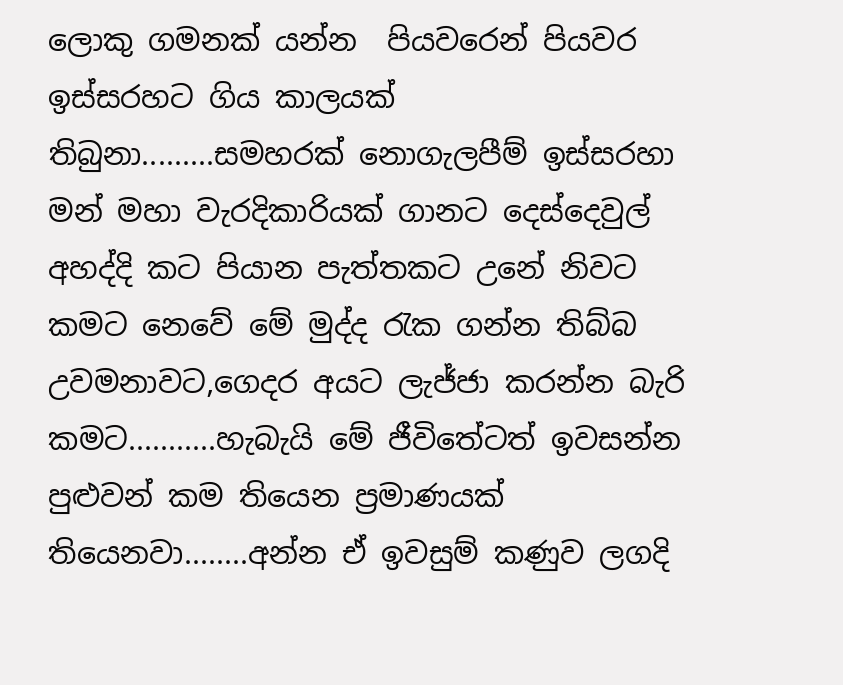ලොකු ගමනක් යන්න  පියවරෙන් පියවර ඉස්සරහට ගිය කාලයක් තිබුනා.........සමහරක් නොගැලපීම් ඉස්සරහා මන් මහා වැරදිකාරියක් ගානට දෙස්දෙවුල් අහද්දි කට පියාන පැත්තකට උනේ නිවට කමට නෙවේ මේ මුද්ද රැක ගන්න තිබ්බ උවමනාවට,ගෙදර අයට ලැජ්ජා කරන්න බැරි කමට...........හැබැයි මේ ජීවිතේටත් ඉවසන්න පුළුවන් කම තියෙන ප්‍රමාණයක් තියෙනවා........අන්න ඒ ඉවසුම් කණුව ලගදි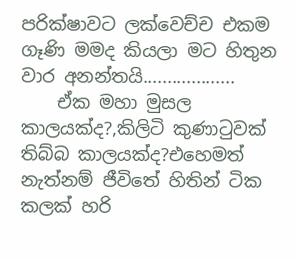පරික්ෂාවට ලක්වෙච්ච එකම ගෑණි මමද කියලා මට හිතුන වාර අනන්තයි...................
    ඒක මහා මුසල කාලයක්ද?,කිලිටි කුණාටුවක් තිබ්බ කාලයක්ද?එහෙමත් නැත්නම් ජීවිතේ හිතින් ටික කලක් හරි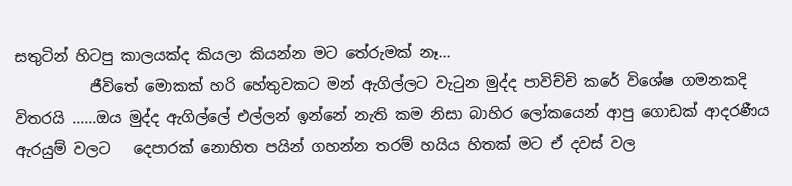සතුටින් හිටපු කාලයක්ද කියලා කියන්න මට තේරුමක් නෑ...
          ජීවිතේ මොකක් හරි හේතුවකට මන් ඇගිල්ලට වැටුන මුද්ද පාවිච්චි කරේ විශේෂ ගමනකදි විතරයි ......ඔය මුද්ද ඇගිල්ලේ එල්ලන් ඉන්නේ නැති කම නිසා බාහිර ලෝකයෙන් ආපු ගොඩක් ආදරණීය ඇරයුම් වලට   දෙපාරක් නොහිත පයින් ගහන්න තරම් හයිය හිතක් මට ඒ දවස් වල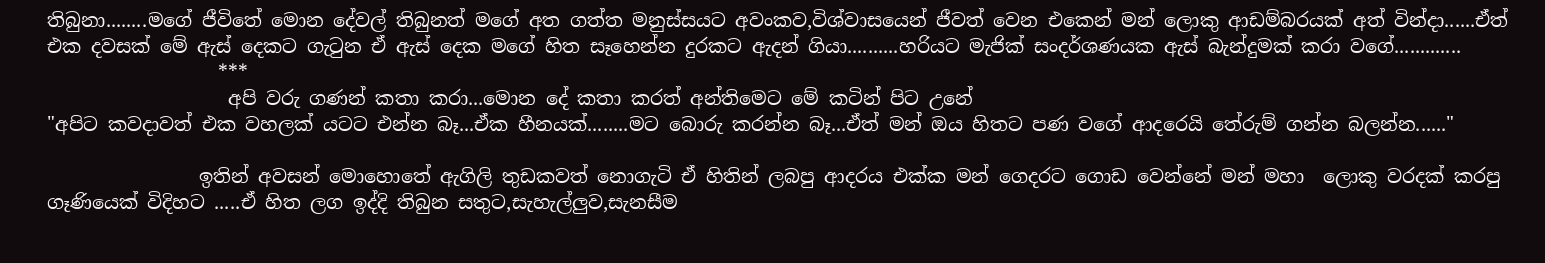තිබුනා........මගේ ජීවිතේ මොන දේවල් තිබුනත් මගේ අත ගත්ත මනුස්සයට අවංකව,විශ්වාසයෙන් ජීවත් වෙන එකෙන් මන් ලොකු ආඩම්බරයක් අත් වින්දා......ඒත් එක දවසක් මේ ඇස් දෙකට ගැටුන ඒ ඇස් දෙක මගේ හිත සෑහෙන්න දුරකට ඇදන් ගියා..........හරියට මැජික් සංදර්ශණයක ඇස් බැන්දුමක් කරා වගේ.............
                  ***
                   අපි වරු ගණන් කතා කරා...මොන දේ කතා කරත් අන්තිමෙට මේ කටින් පිට උනේ
"අපිට කවදාවත් එක වහලක් යටට එන්න බෑ...ඒක හීනයක්........මට බොරු කරන්න බෑ...ඒත් මන් ඔය හිතට පණ වගේ ආදරෙයි තේරුම් ගන්න බලන්න......"

                ඉතින් අවසන් මොහොතේ ඇගිලි තුඩකවත් නොගැටි ඒ හිතින් ලබපු ආදරය එක්ක මන් ගෙදරට ගොඩ වෙන්නේ මන් මහා  ලොකු වරදක් කරපු ගෑණියෙක් විදිහට .....ඒ හිත ලග ඉද්දි තිබුන සතුට,සැහැල්ලුව,සැනසීම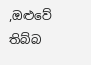,ඔළුවේ තිබ්බ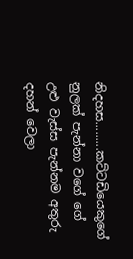නිදහස.........කට්ටඩියෙකුගේ නුලක් පැන්නා වගේ ගේ උළු වැස්ස පැන්නම අතුරු දහන් වෙලා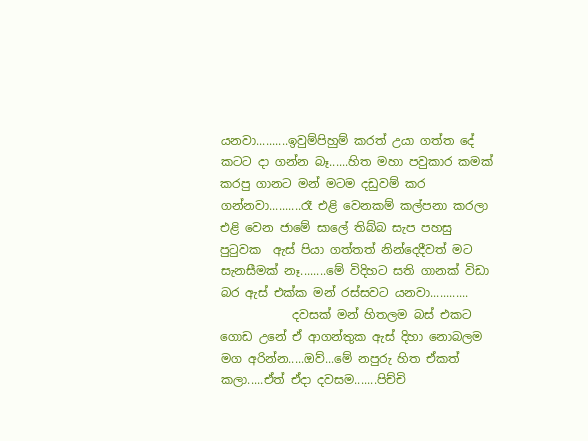යනවා..........ඉවුම්පිහුම් කරත් උයා ගත්ත දේ කටට දා ගන්න බෑ......හිත මහා පවුකාර කමක් කරපු ගානට මන් මටම දඩුවම් කර ගන්නවා..........රෑ එළි වෙනකම් කල්පනා කරලා එළි වෙන ජාමේ සාලේ තිබ්බ සැප පහසු පුටුවක  ඇස් පියා ගත්තත් නින්දෙදීවත් මට සැනසීමක් නෑ........මේ විදිහට සති ගානක් විඩා බර ඇස් එක්ක මන් රස්සවට යනවා............
            දවසක් මන් හිතලම බස් එකට ගොඩ උනේ ඒ ආගන්තුක ඇස් දිහා නොබලම මග අරින්න.....ඔව්...මේ නපුරු හිත ඒකත් කලා.....ඒත් ඒදා දවසම.......පිච්චි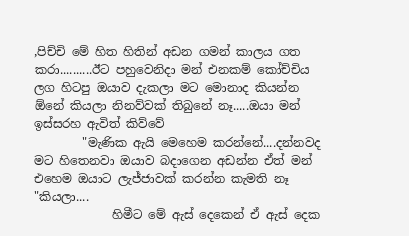,පිච්චි මේ හිත හිතින් අඩන ගමන් කාලය ගත කරා..........ඊට පහුවෙනිදා මන් එනකම් කෝච්චිය ලග හිටපු ඔයාව දැකලා මට මොනාද කියන්න ඕනේ කියලා නිනව්වක් තිබුනේ නෑ.....ඔයා මන් ඉස්සරහ ඇවිත් කිව්වේ
        "මැණික ඇයි මෙහෙම කරන්නේ....දන්නවද මට හිතෙනවා ඔයාව බදාගෙන අඩන්න ඒත් මන් එහෙම ඔයාට ලැජ්ජාවක් කරන්න කැමති නෑ "කියලා....
             හිමීට මේ ඇස් දෙකෙන් ඒ ඇස් දෙක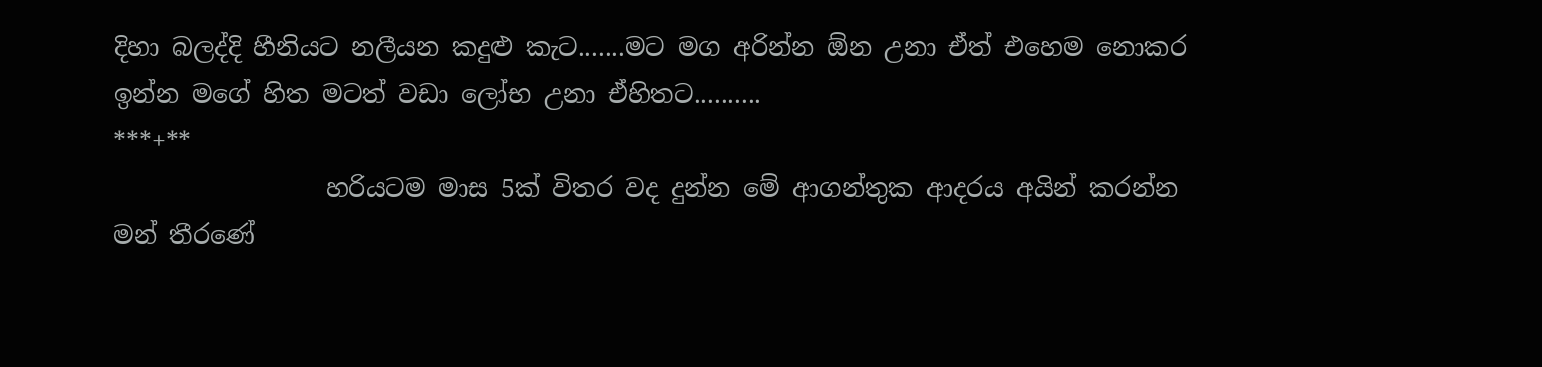දිහා බලද්දි හීනියට නලීයන කදුළු කැට.......මට මග අරින්න ඕන උනා ඒත් එහෙම නොකර ඉන්න මගේ හිත මටත් වඩා ලෝභ උනා ඒහිතට..........
***+**
                 හරියටම මාස 5ක් විතර වද දුන්න මේ ආගන්තුක ආදරය අයින් කරන්න මන් තීරණේ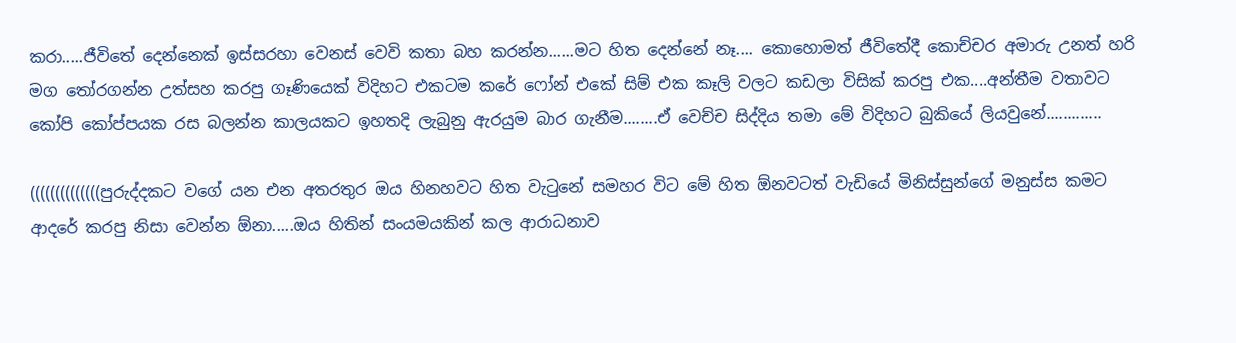කරා.....ජීවිතේ දෙන්නෙක් ඉස්සරහා වෙනස් වෙවි කතා බහ කරන්න......මට හිත දෙන්නේ නෑ.... කොහොමත් ජීවිතේදී කොච්චර අමාරු උනත් හරි මග තෝරගන්න උත්සහ කරපු ගෑණියෙක් විදිහට එකටම කරේ ෆෝන් එකේ සිම් එක කෑලි වලට කඩලා විසික් කරපු එක....අන්තීම වතාවට කෝපි කෝප්පයක රස බලන්න කාලයකට ඉහතදි ලැබුනු ඇරයුම බාර ගැනීම........ඒ වෙච්ච සිද්දිය තමා මේ විදිහට බුකියේ ලියවුනේ.............

((((((((((((((පුරුද්දකට වගේ යන එන අතරතුර ඔය හිනහවට හිත වැටුනේ සමහර විට මේ හිත ඕනවටත් වැඩියේ මිනිස්සුන්ගේ මනුස්ස කමට ආදරේ කරපු නිසා වෙන්න ඕනා.....ඔය හිතින් සංයමයකින් කල ආරාධනාව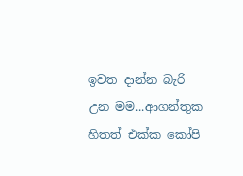ඉවත දාන්න බැරි උන මම...ආගන්තුක හිතත් එක්ක කෝපි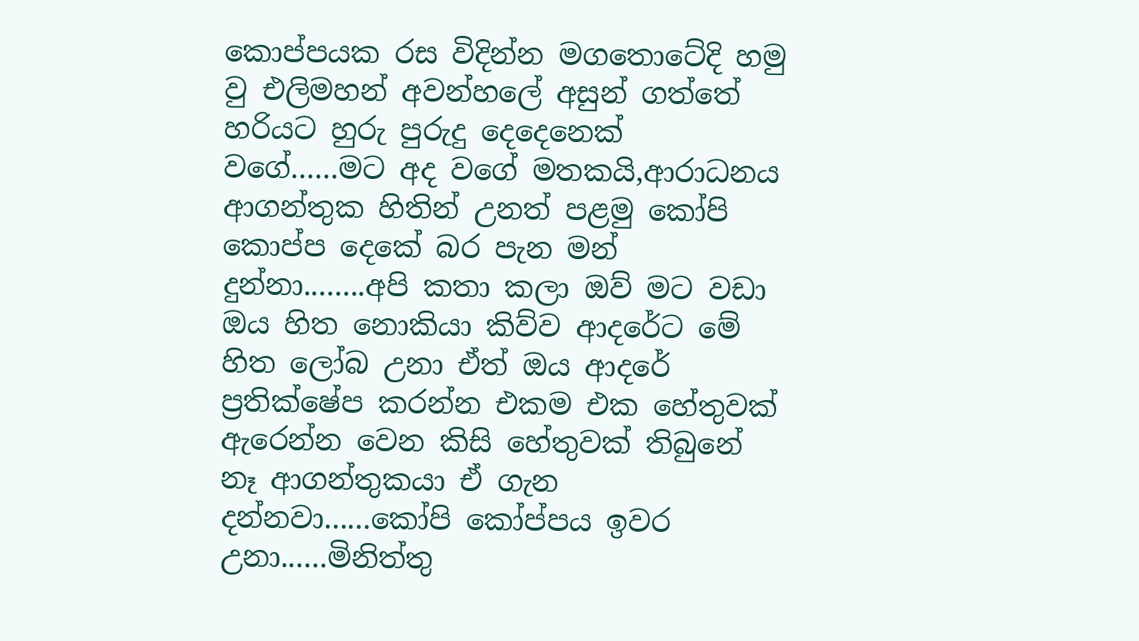කොප්පයක රස විදින්න මගතොටේදි හමු වු එලිමහන් අවන්හලේ අසුන් ගත්තේ හරියට හුරු පුරුදු දෙදෙනෙක් වගේ......මට අද වගේ මතකයි,ආරාධනය ආගන්තුක හිතින් උනත් පළමු කෝපි කොප්ප දෙකේ බර පැන මන් දුන්නා........අපි කතා කලා ඔව් මට වඩා ඔය හිත නොකියා කිව්ව ආදරේට මේ හිත ලෝබ උනා ඒත් ඔය ආදරේ ප්‍රතික්ෂේප කරන්න එකම එක හේතුවක් ඇරෙන්න වෙන කිසි හේතුවක් තිබුනේ නෑ ආගන්තුකයා ඒ ගැන දන්නවා......කෝපි කෝප්පය ඉවර උනා......මිනිත්තු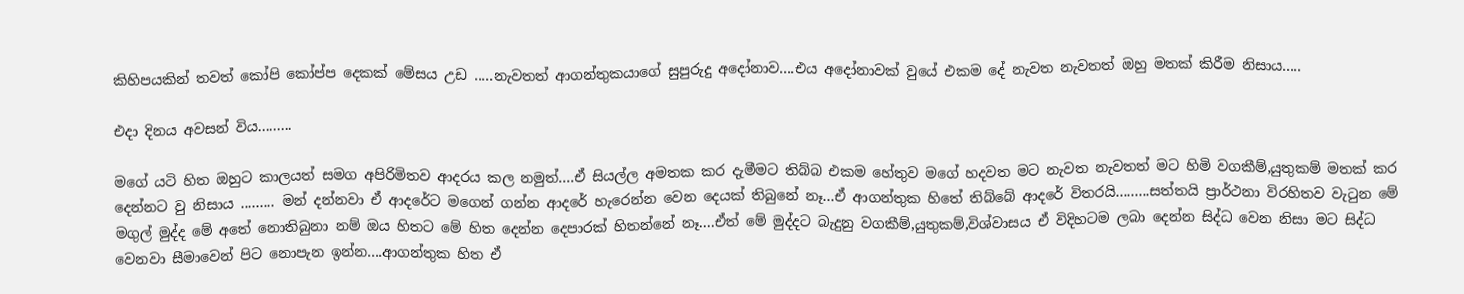කිහිපයකින් තවත් කෝපි කෝප්ප දෙකක් මේසය උඩ .....නැවතත් ආගන්තුකයාගේ සුපුරුදු අදෝනාව....එය අදෝනාවක් වුයේ එකම දේ නැවත නැවතත් ඔහු මතක් කිරීම නිසාය.....

එදා දිනය අවසන් විය.........

මගේ යටි හිත ඔහුට කාලයත් සමග අපිරිමිතව ආදරය කල නමුත්....ඒ සියල්ල අමතක කර දැමීමට තිබ්බ එකම හේතුව මගේ හදවත මට නැවත නැවතත් මට හිමි වගකීම්,යුතුකම් මතක් කර දෙන්නට වු නිසාය ......... මන් දන්නවා ඒ ආදරේට මගෙන් ගන්න ආදරේ හැරෙන්න වෙන දෙයක් තිබුනේ නෑ...ඒ ආගන්තුක හිතේ තිබ්බේ ආදරේ විතරයි.........සත්තයි ප්‍රාර්ථනා විරහිතව වැටුන මේ මගුල් මුද්ද මේ අතේ නොතිබුනා නම් ඔය හිතට මේ හිත දෙන්න දෙපාරක් හිතන්නේ නෑ....ඒත් මේ මුද්දට බැදුනු වගකීම්,යුතුකම්,විශ්වාසය ඒ විදිහටම ලබා දෙන්න සිද්ධ වෙන නිසා මට සිද්ධ වෙනවා සීමාවෙන් පිට නොපැන ඉන්න....ආගන්තුක හිත ඒ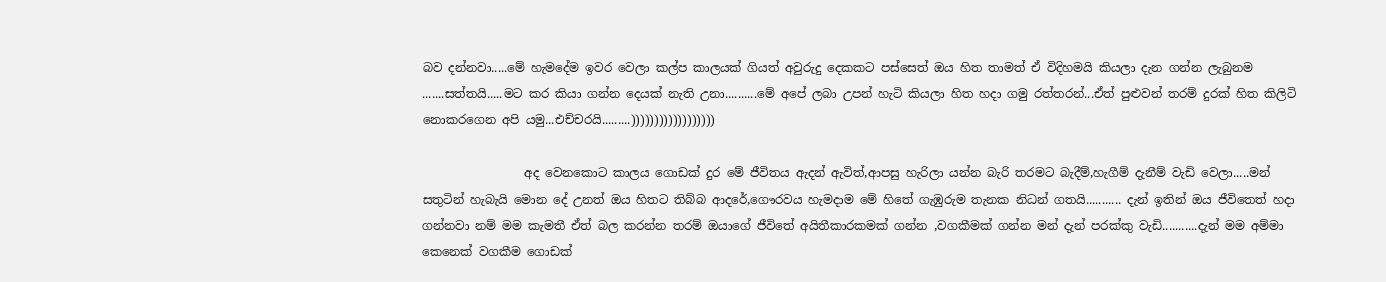බව දන්නවා.....මේ හැමදේම ඉවර වෙලා කල්ප කාලයක් ගියත් අවුරුදු දෙකකට පස්සෙත් ඔය හිත තාමත් ඒ විදිහමයි කියලා දැන ගන්න ලැබුනම
.......සත්තයි.....මට කර කියා ගන්න දෙයක් නැති උනා..........මේ අපේ ලබා උපන් හැටි කියලා හිත හදා ගමු රත්තරන්...ඒත් පුළුවන් තරම් දුරක් හිත කිලිටි නොකරගෙන අපි යමු...එච්චරයි.........))))))))))))))))))

                 අද වෙනකොට කාලය ගොඩක් දුර මේ ජීවිතය ඇදන් ඇවිත්,ආපසු හැරිලා යන්න බැරි තරමට බැදීම්,හැගීම් දැනීම් වැඩි වෙලා.....මන් සතුටින් හැබැයි මොන දේ උනත් ඔය හිතට තිබ්බ ආදරේ,ගෞරවය හැමදාම මේ හිතේ ගැඹුරුම තැනක නිධන් ගතයි........... දැන් ඉතින් ඔය ජීවිතෙත් හදා ගන්නවා නම් මම කැමතී ඒත් බල කරන්න තරම් ඔයාගේ ජීවිතේ අයිතීකාරකමක් ගන්න ,වගකීමක් ගන්න මන් දැන් පරක්කු වැඩි...........දැන් මම අම්මා කෙනෙක් වගකීම ගොඩක්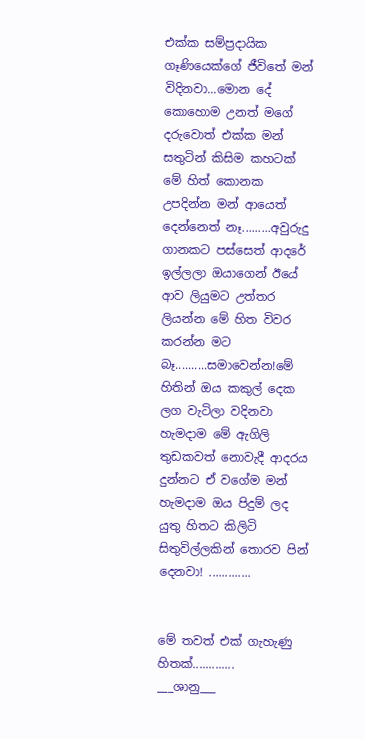එක්ක සම්ප්‍රදායික ගෑණියෙක්ගේ ජීවිතේ මන් විදිනවා...මොන දේ කොහොම උනත් මගේ දරුවොත් එක්ක මන් සතුටින් කිසිම කහටක් මේ හිත් කොනක උපදින්න මන් ආයෙත් දෙන්නෙත් නෑ.........අවුරුදු ගානකට පස්සෙත් ආදරේ ඉල්ලලා ඔයාගෙන් ඊයේ ආව ලියුමට උත්තර ලියන්න මේ හිත විවර කරන්න මට බෑ..........සමාවෙන්න!මේ හිතින් ඔය කකුල් දෙක ලග වැටිලා වදිනවා හැමදාම මේ ඇගිලි තුඩකවත් නොවැදී ආදරය දුන්නට ඒ වගේම මන් හැමදාම ඔය පිදුම් ලද යුතු හිතට කිලිටි සිතුවිල්ලකින් තොරව පින් දෙනවා! .............


මේ තවත් එක් ගැහැණු හිතක්.............
___ශානු___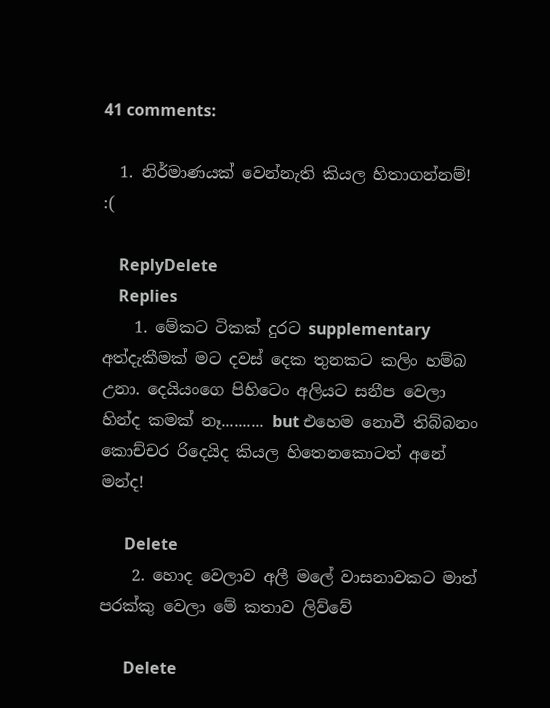41 comments:

  1. නිර්මාණයක් වෙන්නැති කියල හිතාගන්නම්! :(

    ReplyDelete
    Replies
    1. මේකට ටිකක් දුරට supplementary අත්දැකීමක් මට දවස් දෙක තුනකට කලිං හම්බ උනා. දෙයියංගෙ පිහිටෙං අලියට සනීප වෙලා හින්ද කමක් නෑ.......... but එහෙම නොවී තිබ්බනං කොච්චර රිදෙයිද කියල හිතෙනකොටත් අනේ මන්ද!

      Delete
    2. හොද වෙලාව අලී මලේ වාසනාවකට මාත් පරක්කු වෙලා මේ කතාව ලිව්වේ

      Delete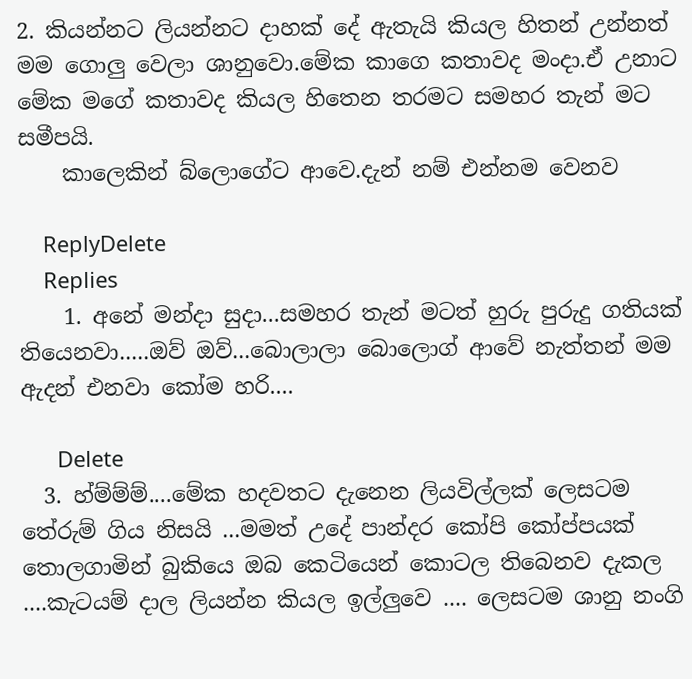2. කියන්නට ලියන්නට දාහක් දේ ඇතැයි කියල හිතන් උන්නත් මම ගොලු වෙලා ශානුවො.මේක කාගෙ කතාවද මංදා.ඒ උනාට මේක මගේ කතාවද කියල හිතෙන තරමට සමහර තැන් මට සමීපයි.
    කාලෙකින් බ්ලොගේට ආවෙ.දැන් නම් එන්නම වෙනව

    ReplyDelete
    Replies
    1. අනේ මන්දා සුදා...සමහර තැන් මටත් හුරු පුරුදු ගතියක් තියෙනවා.....ඔව් ඔව්...බොලාලා බොලොග් ආවේ නැත්තන් මම ඇදන් එනවා කෝම හරි....

      Delete
  3. හ්ම්ම්ම්....මේක හදවතට දැනෙන ලියවිල්ලක් ලෙසටම තේරුම් ගිය නිසයි ...මමත් උදේ පාන්දර කෝපි කෝප්පයක් තොලගාමින් බුකියෙ ඔබ කෙටියෙන් කොටල තිබෙනව දැකල ....කැටයම් දාල ලියන්න කියල ඉල්ලුවෙ .... ලෙසටම ශානු නංගි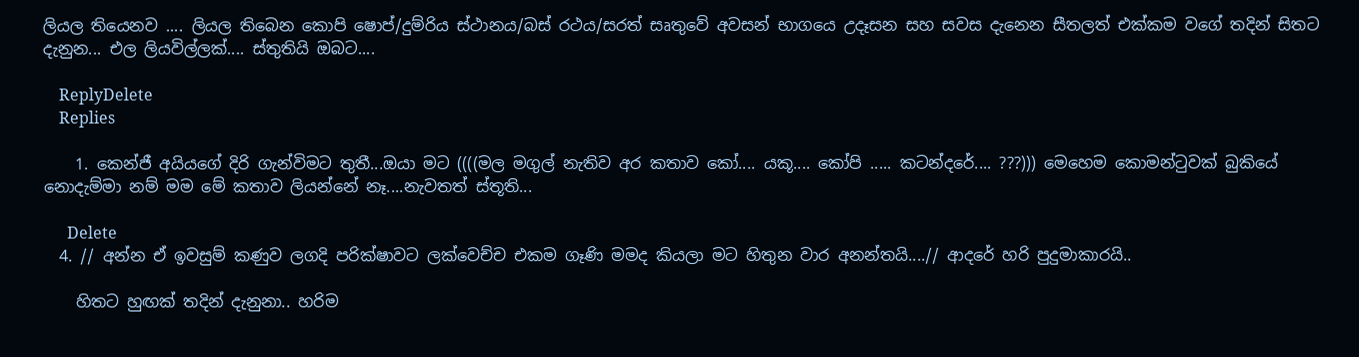ලියල තියෙනව .... ලියල තිබෙන කොපි ෂොප්/දුම්රිය ස්ථානය/බස් රථය/සරත් සෘතුවේ අවසන් භාගයෙ උදෑසන සහ සවස දැනෙන සීතලත් එක්කම වගේ තදින් සිතට දැනුන... එල ලියවිල්ලක්.... ස්තුතියි ඔබට....

    ReplyDelete
    Replies

    1. කෙන්ජී අයියගේ දිරි ගැන්විමට තුතී...ඔයා මට ((((මල මගුල් නැතිව අර කතාව කෝ.... යකූ.... කෝපි ..... කටන්දරේ.... ???))) මෙහෙම කොමන්ටුවක් බුකියේ නොදැම්මා නම් මම මේ කතාව ලියන්නේ නෑ....නැවතත් ස්තූති...

      Delete
  4. // අන්න ඒ ඉවසුම් කණුව ලගදි පරික්ෂාවට ලක්වෙච්ච එකම ගෑණි මමද කියලා මට හිතුන වාර අනන්තයි....// ආදරේ හරි පුදුමාකාරයි..

    හිතට හුඟක් තදින් දැනුනා.. හරිම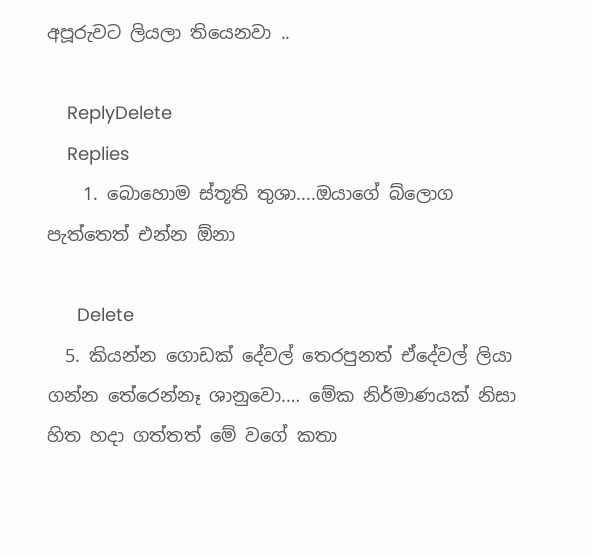අපූරුවට ලියලා තියෙනවා ..

    ReplyDelete
    Replies
    1. බොහොම ස්තූති තුශා....ඔයාගේ බ්ලොග පැත්තෙත් එන්න ඕනා

      Delete
  5. කියන්න ගොඩක් දේවල් තෙරපුනත් ඒදේවල් ලියා ගන්න තේරෙන්නෑ ශානුවො.… මේක නිර්මාණයක් නිසා හිත හදා ගත්තත් මේ වගේ කතා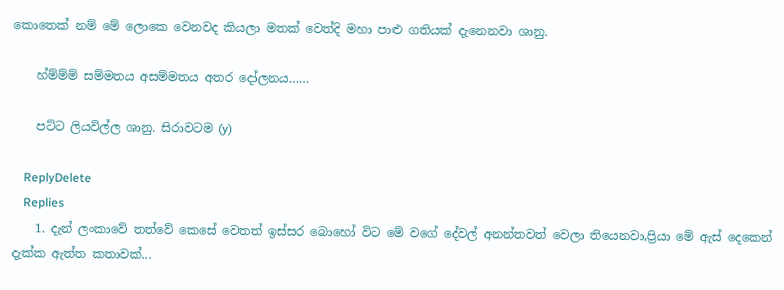කොතෙක් නම් මේ ලොකෙ වෙනවද කියලා මතක් වෙත්දි මහා පාළු ගතියක් දැනෙනවා ශානු.

    හ්ම්ම්ම් සම්මතය අසම්මතය අතර දෝලනය……

    පට්ට ලියවිල්ල ශානු. සිරාවටම (y)

    ReplyDelete
    Replies
    1. දැන් ලංකාවේ තත්වේ කෙසේ වෙතත් ඉස්සර බොහෝ විට මේ වගේ දේවල් අනන්තවත් වෙලා තියෙනවා,ප්‍රියා මේ ඇස් දෙකෙන් දැක්ක ඇත්ත කතාවක්...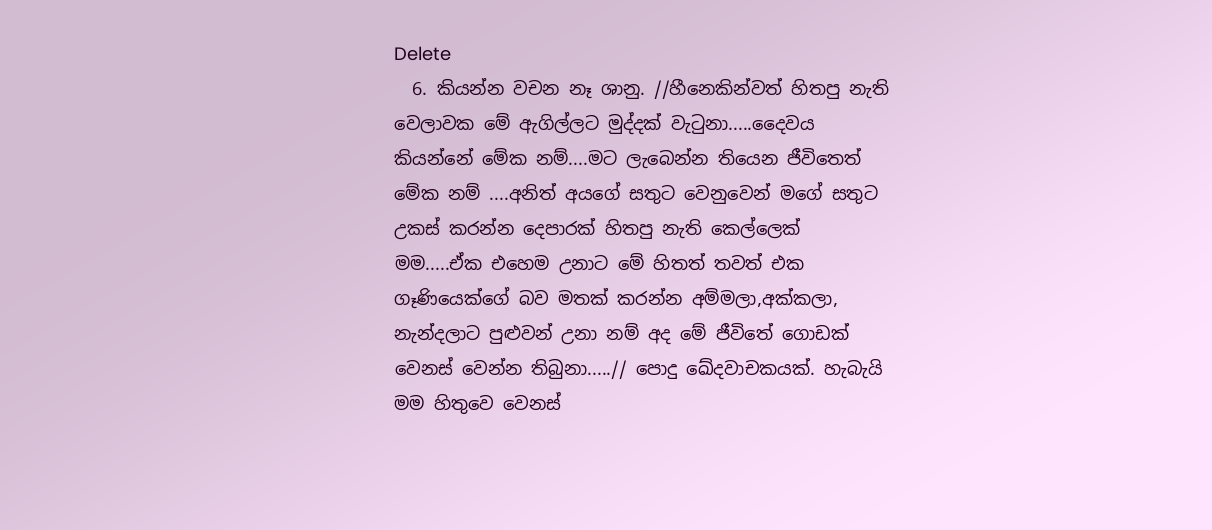Delete
  6. කියන්න වචන නෑ ශානු. //හීනෙකින්වත් හිතපු නැති වෙලාවක මේ ඇගිල්ලට මුද්දක් වැටුනා.....දෛවය කියන්නේ මේක නම්....මට ලැබෙන්න තියෙන ජීවිතෙත් මේක නම් ....අනිත් අයගේ සතුට වෙනුවෙන් මගේ සතුට උකස් කරන්න දෙපාරක් හිතපු නැති කෙල්ලෙක් මම.....ඒක එහෙම උනාට මේ හිතත් තවත් එක ගෑණියෙක්ගේ බව මතක් කරන්න අම්මලා,අක්කලා, නැන්දලාට පුළුවන් උනා නම් අද මේ ජීවිතේ ගොඩක් වෙනස් වෙන්න තිබුනා.....// පොදු ඛේදවාචකයක්. හැබැයි මම හිතුවෙ වෙනස්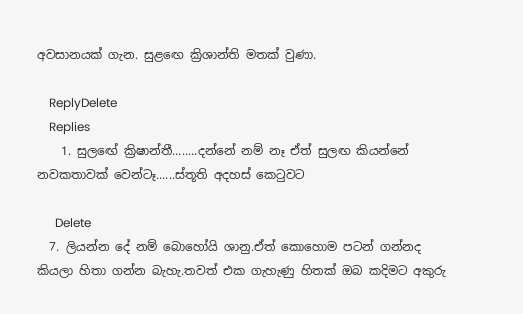අවසානයක් ගැන. සුළඟෙ ක්‍රිශාන්ති මතක් වුණා.

    ReplyDelete
    Replies
    1. සුලඟේ ක්‍රිෂාන්තී........දන්නේ නම් නෑ ඒත් සුලඟ කියන්නේ නවකතාවක් වෙන්ටෑ......ස්තූති අදහස් කෙටුවට

      Delete
  7. ලියන්න දේ නම් බොහෝයි ශානු.ඒත් කොහොම පටන් ගන්නද කියලා හිතා ගන්න බැහැ.තවත් එක ගැහැණු හිතක් ඔබ කදිමට අකුරු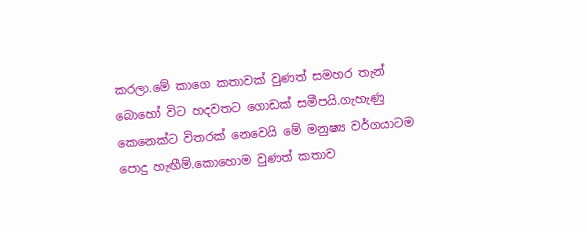කරලා.මේ කාගෙ කතාවක් වුණත් සමහර තැන් බොහෝ විට හදවතට ගොඩක් සමීපයි.ගැහැණු කෙනෙක්ට විතරක් නෙවෙයි මේ මනුෂ්‍ය වර්ගයාටම පොදු හැඟීම්.කොහොම වුණත් කතාව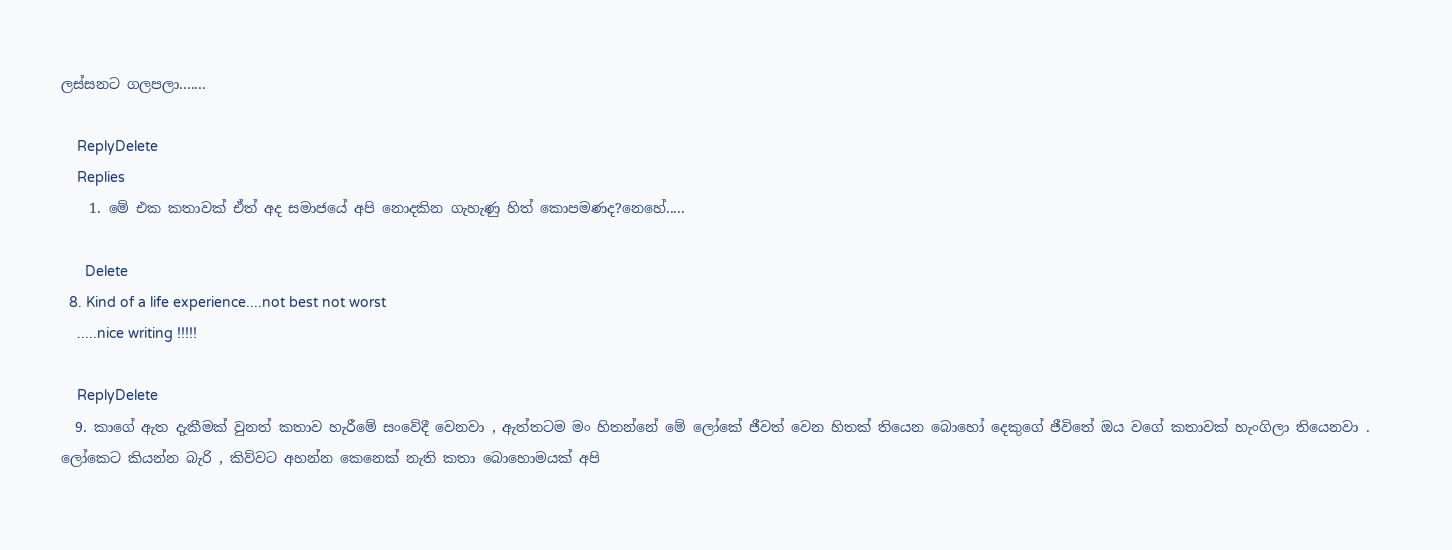ලස්සනට ගලපලා.......

    ReplyDelete
    Replies
    1. මේ එක කතාවක් ඒත් අද සමාජයේ අපි නොදකින ගැහැණු හිත් කොපමණද?නෙහේ.....

      Delete
  8. Kind of a life experience....not best not worst
    .....nice writing !!!!!

    ReplyDelete
  9. කාගේ ඇත දැකීමක් වුනත් කතාව හැරීමේ සංවේදී වෙනවා , ඇත්තටම මං හිතන්නේ මේ ලෝකේ ජීවත් වෙන හිතක් තියෙන බොහෝ දෙකුගේ ජීවිතේ ඔය වගේ කතාවක් හැංගිලා තියෙනවා . ලෝකෙට කියන්න බැරි , කිව්වට අහන්න කෙනෙක් නැති කතා බොහොමයක් අපි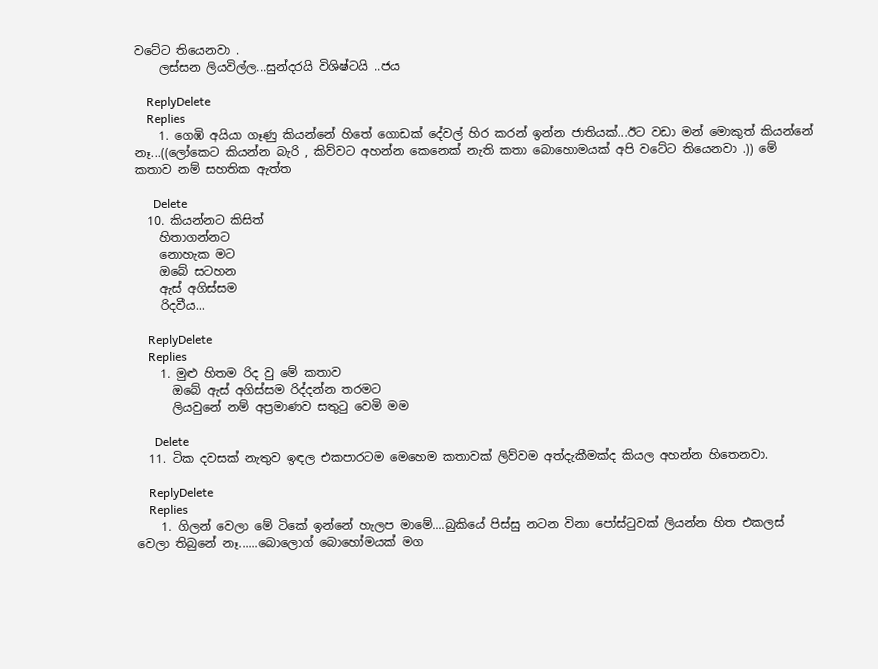වටේට තියෙනවා .
    ලස්සන ලියවිල්ල...සුන්දරයි විශිෂ්ටයි ..ජය

    ReplyDelete
    Replies
    1. ගෙඹි අයියා ගෑණු කියන්නේ හිතේ ගොඩක් දේවල් හිර කරන් ඉන්න ජාතියක්...ඊට වඩා මන් මොකුත් කියන්නේ නෑ...((ලෝකෙට කියන්න බැරි , කිව්වට අහන්න කෙනෙක් නැති කතා බොහොමයක් අපි වටේට තියෙනවා .)) මේ කතාව නම් සහතික ඇත්ත

      Delete
  10. කියන්නට කිසිත්
    හිතාගන්නට
    නොහැක මට
    ඔබේ සටහන
    ඇස් අගිස්සම
    රිදවීය...

    ReplyDelete
    Replies
    1. මුළු හිතම රිද වු මේ කතාව
      ඔබේ ඇස් අගිස්සම රිද්දන්න තරමට
      ලියවුනේ නම් අප්‍රමාණව සතුටු වෙමි මම

      Delete
  11. ටික දවසක් නැතුව ඉඳල එකපාරටම මෙහෙම කතාවක් ලිව්වම අත්දැකීමක්ද කියල අහන්න හිතෙනවා.

    ReplyDelete
    Replies
    1. ගිලන් වෙලා මේ ටිකේ ඉන්නේ හැලප මාමේ....බුකියේ පිස්සු නටන විනා පෝස්ටුවක් ලියන්න හිත එකලස් වෙලා තිබුනේ නෑ......බොලොග් බොහෝමයක් මග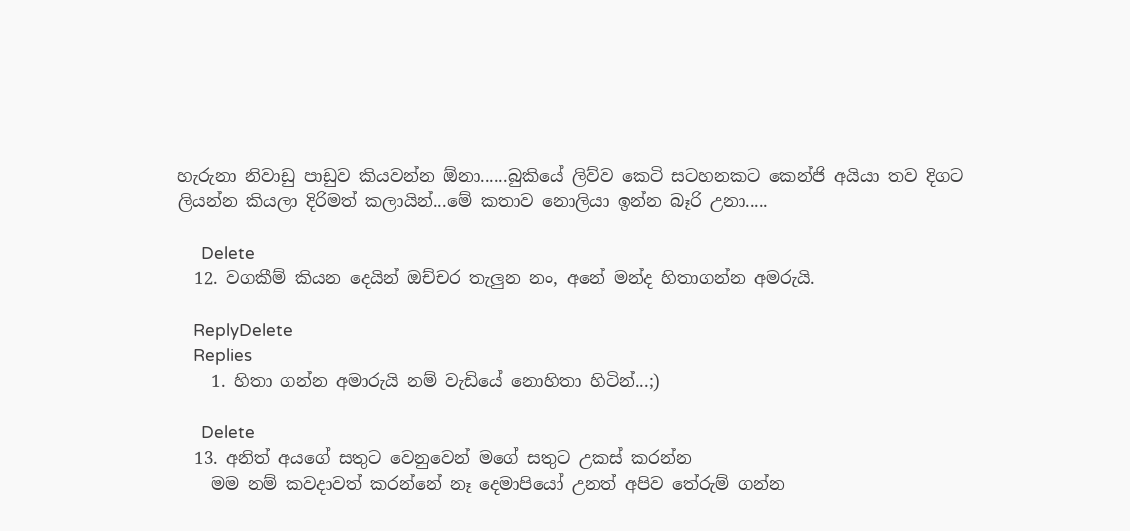හැරුනා නිවාඩු පාඩුව කියවන්න ඕනා......බුකියේ ලිව්ව කෙටි සටහනකට කෙන්ජි අයියා තව දිගට ලියන්න කියලා දිරිමත් කලායින්...මේ කතාව නොලියා ඉන්න බෑරි උනා.....

      Delete
  12. වගකීම් කියන දෙයින් ඔච්චර තැලුන නං, අනේ මන්ද හිතාගන්න අමරුයි.

    ReplyDelete
    Replies
    1. හිතා ගන්න අමාරුයි නම් වැඩියේ නොහිතා හිටින්...;)

      Delete
  13. අනිත් අයගේ සතුට වෙනුවෙන් මගේ සතුට උකස් කරන්න
    මම නම් කවදාවත් කරන්නේ නෑ දෙමාපියෝ උනත් අපිව තේරුම් ගන්න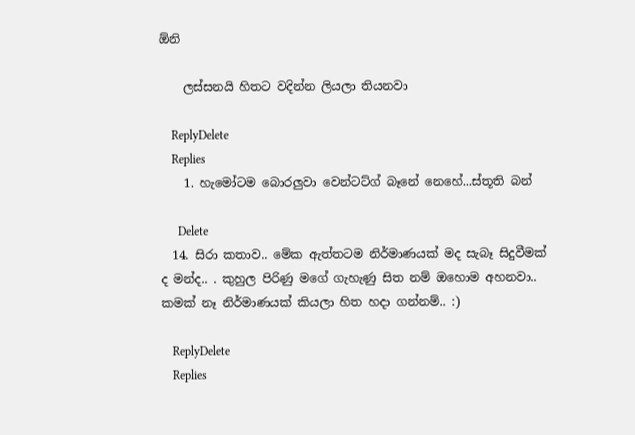ඕනි

    ලස්සනයි හිතට වදින්න ලියලා තියනවා

    ReplyDelete
    Replies
    1. හැමෝටම බොරලුවා වෙන්ටට්ග් බෑනේ නෙහේ...ස්තූති බන්

      Delete
  14. සිරා කතාව.. මේක ඇත්තටම නිර්මාණයක් මද සැබෑ සිදුවීමක් ද මන්ද.. . කුහුල පිරිණු මගේ ගැහැණු සිත නම් ඔහොම අහනවා.. කමක් නෑ නිර්මාණයක් කියලා හිත හදා ගන්නම්.. :)

    ReplyDelete
    Replies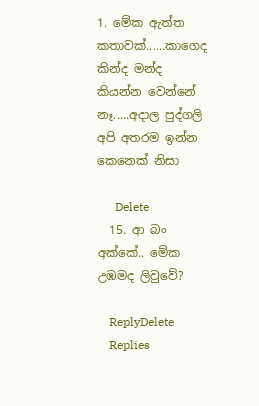1. මේක ඇත්ත කතාවක්......කාගෙද කින්ද මන්ද කියන්න වෙන්නේ නෑ.....අදාල පුද්ගලි අපි අතරම ඉන්න කෙනෙක් නිසා

      Delete
  15. ආ බං අක්කේ.. මේක උඹමද ලිවුවේ?

    ReplyDelete
    Replies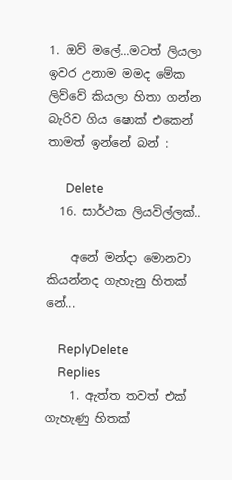1. ඔව් මලේ...මටත් ලියලා ඉවර උනාම මමද මේක ලිව්වේ කියලා හිතා ගන්න බැරිව ගිය ෂොක් එකෙන් තාමත් ඉන්නේ බන් :

      Delete
  16. සාර්ථක ලියවිල්ලක්..

    අනේ මන්දා මොනවා කියන්නද ගැහැනු හිතක් නේ...

    ReplyDelete
    Replies
    1. ඇත්ත තවත් එක් ගැහැණු හිතක්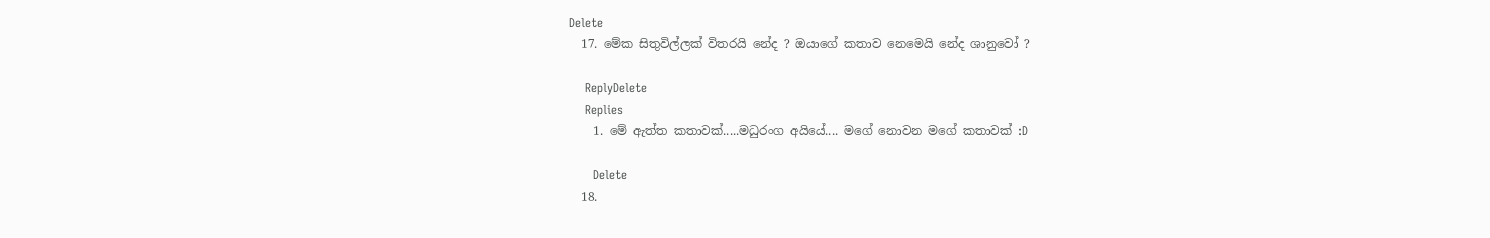Delete
  17. මේක සිතුවිල්ලක් විතරයි නේද ? ඔයාගේ කතාව නෙමෙයි නේද ශානුවෝ ?

    ReplyDelete
    Replies
    1. මේ ඇත්ත කතාවක්.....මධුරංග අයියේ.... මගේ නොවන මගේ කතාවක් :D

      Delete
  18.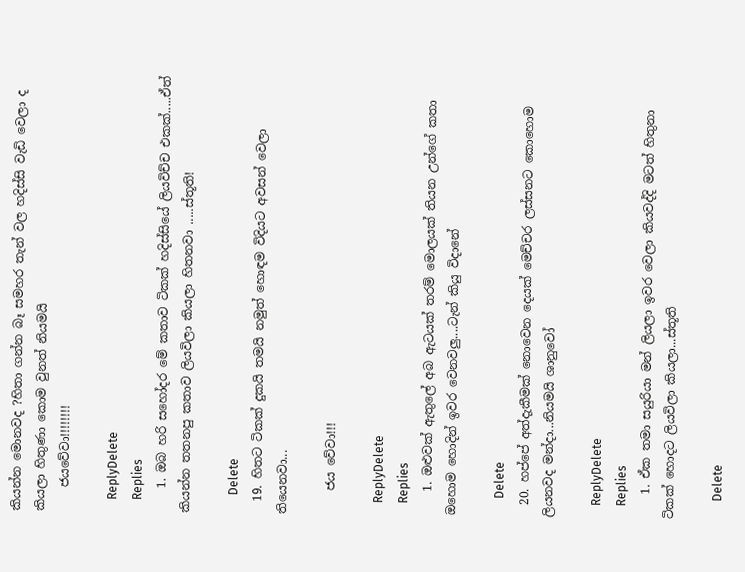කියන්න මොනවද ?හිතා ගන්න බෑ සමහර තැන් වල හදිස්සි වැඩි වෙලා ද කියලා හිතුණා කොම වුනත් නියමයි
    ජයවේවා!!!!!!!!

    ReplyDelete
    Replies
    1. ඔබ හරි සහෝදර මේ කතාව ටිකක් හදිස්සියේ ලියවිච්ච එකක්.....ඒත් කියන්න තතනපු කතාව ලියවිලා කියලා හිතනවා .....ස්තූති!

      Delete
  19. හිතට ටිකක් දුකයි තමයි නමුත් හොඳම විදියට අවසන් වෙලා තියෙනවා...

    ජය වේවා!!!

    ReplyDelete
    Replies
    1. ඔළුවක් ඇතුලේ අබ ඇටයක් තරම් මොලයක් තියන උන්ගේ කතා ඔහොම හොදින් ඉවර වෙනවලු....ටැන් කියු විදානේ

      Delete
  20. හප්පේ අත්දැකීමක් නොවෙන දෙයක් මෙච්චර ලස්සනට කොහොම ලියනවද මන්දා...නියමයි ශානුවෝ

    ReplyDelete
    Replies
    1. ඒක තමා සයුරියා මන් ලියලා ඉවර වෙලා කියවද්දි මටත් හිතුනා ටිකක් හොදට ලියවිලා කියලා...ස්තූති

      Delete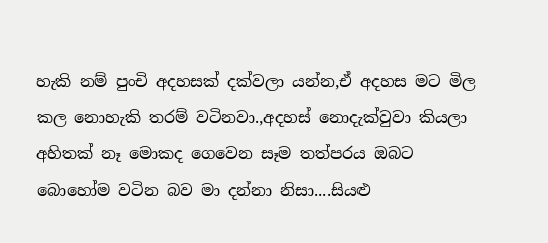හැකි නම් පුංචි අදහසක් දක්වලා යන්න,ඒ අදහස මට මිල කල නොහැකි තරම් වටිනවා.,අදහස් නොදැක්වුවා කියලා අහිතක් නෑ මොකද ගෙවෙන සෑම තත්පරය ඔබට බොහෝම වටින බව මා දන්නා නිසා....සියළු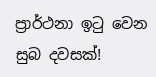ප්‍රාර්ථනා ඉටු වෙන සුබ දවසක්!